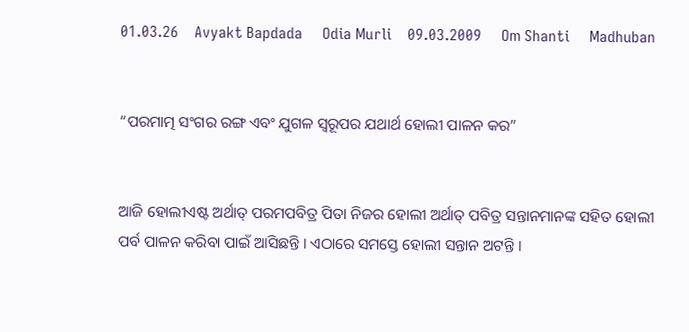01.03.26    Avyakt Bapdada     Odia Murli    09.03.2009     Om Shanti     Madhuban


“ପରମାତ୍ମ ସଂଗର ରଙ୍ଗ ଏବଂ ଯୁଗଳ ସ୍ୱରୂପର ଯଥାର୍ଥ ହୋଲୀ ପାଳନ କର”


ଆଜି ହୋଲୀଏଷ୍ଟ ଅର୍ଥାତ୍ ପରମପବିତ୍ର ପିତା ନିଜର ହୋଲୀ ଅର୍ଥାତ୍ ପବିତ୍ର ସନ୍ତାନମାନଙ୍କ ସହିତ ହୋଲୀ ପର୍ବ ପାଳନ କରିବା ପାଇଁ ଆସିଛନ୍ତି । ଏଠାରେ ସମସ୍ତେ ହୋଲୀ ସନ୍ତାନ ଅଟନ୍ତି ।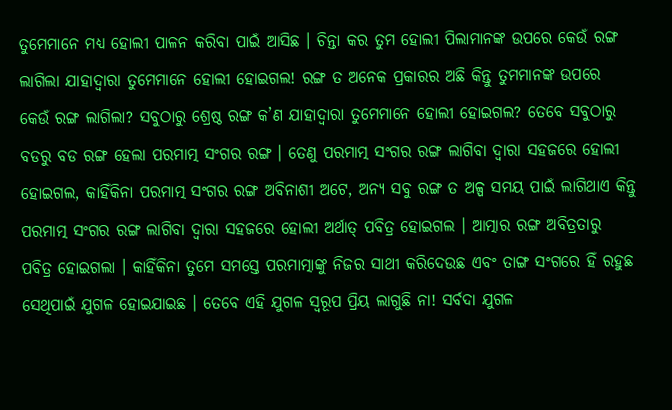ତୁମେମାନେ ମଧ୍ୟ ହୋଲୀ ପାଳନ କରିବା ପାଇଁ ଆସିଛ । ଚିନ୍ତା କର ତୁମ ହୋଲୀ ପିଲାମାନଙ୍କ ଉପରେ କେଉଁ ରଙ୍ଗ ଲାଗିଲା ଯାହାଦ୍ୱାରା ତୁମେମାନେ ହୋଲୀ ହୋଇଗଲ! ରଙ୍ଗ ତ ଅନେକ ପ୍ରକାରର ଅଛି କିନ୍ତୁ ତୁମମାନଙ୍କ ଉପରେ କେଉଁ ରଙ୍ଗ ଲାଗିଲା? ସବୁଠାରୁ ଶ୍ରେଷ୍ଠ ରଙ୍ଗ କ’ଣ ଯାହାଦ୍ୱାରା ତୁମେମାନେ ହୋଲୀ ହୋଇଗଲ? ତେବେ ସବୁଠାରୁ ବଡରୁ ବଡ ରଙ୍ଗ ହେଲା ପରମାତ୍ମ ସଂଗର ରଙ୍ଗ । ତେଣୁ ପରମାତ୍ମ ସଂଗର ରଙ୍ଗ ଲାଗିବା ଦ୍ୱାରା ସହଜରେ ହୋଲୀ ହୋଇଗଲ, କାହିଁକିନା ପରମାତ୍ମ ସଂଗର ରଙ୍ଗ ଅବିନାଶୀ ଅଟେ, ଅନ୍ୟ ସବୁ ରଙ୍ଗ ତ ଅଳ୍ପ ସମୟ ପାଇଁ ଲାଗିଥାଏ କିନ୍ତୁ ପରମାତ୍ମ ସଂଗର ରଙ୍ଗ ଲାଗିବା ଦ୍ୱାରା ସହଜରେ ହୋଲୀ ଅର୍ଥାତ୍ ପବିତ୍ର ହୋଇଗଲ । ଆତ୍ମାର ରଙ୍ଗ ଅବିତ୍ରତାରୁ ପବିତ୍ର ହୋଇଗଲା । କାହିଁକିନା ତୁମେ ସମସ୍ତେ ପରମାତ୍ମାଙ୍କୁ ନିଜର ସାଥୀ କରିଦେଉଛ ଏବଂ ତାଙ୍ଗ ସଂଗରେ ହିଁ ରହୁଛ ସେଥିପାଇଁ ଯୁଗଳ ହୋଇଯାଇଛ । ତେବେ ଏହି ଯୁଗଳ ସ୍ୱରୂପ ପ୍ରିୟ ଲାଗୁଛି ନା! ସର୍ବଦା ଯୁଗଳ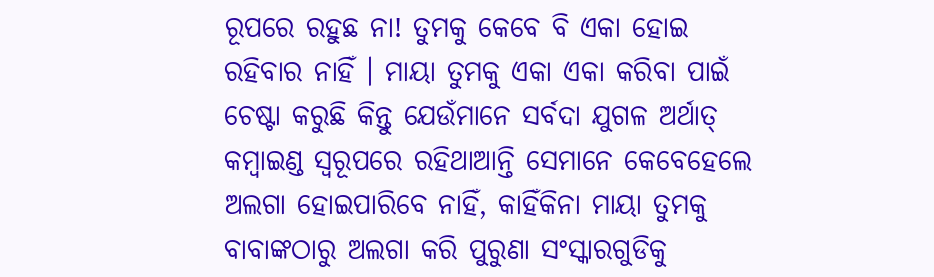ରୂପରେ ରହୁଛ ନା! ତୁମକୁ କେବେ ବି ଏକା ହୋଇ ରହିବାର ନାହିଁ । ମାୟା ତୁମକୁ ଏକା ଏକା କରିବା ପାଇଁ ଚେଷ୍ଟା କରୁଛି କିନ୍ତୁ ଯେଉଁମାନେ ସର୍ବଦା ଯୁଗଳ ଅର୍ଥାତ୍ କମ୍ବାଇଣ୍ଡ ସ୍ୱରୂପରେ ରହିଥାଆନ୍ତି ସେମାନେ କେବେହେଲେ ଅଲଗା ହୋଇପାରିବେ ନାହିଁ, କାହିଁକିନା ମାୟା ତୁମକୁ ବାବାଙ୍କଠାରୁ ଅଲଗା କରି ପୁରୁଣା ସଂସ୍କାରଗୁଡିକୁ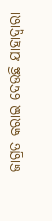ଜାଗ୍ରତ କରାଇ ଦେଉଛି ଯାହାଦ୍ୱାରା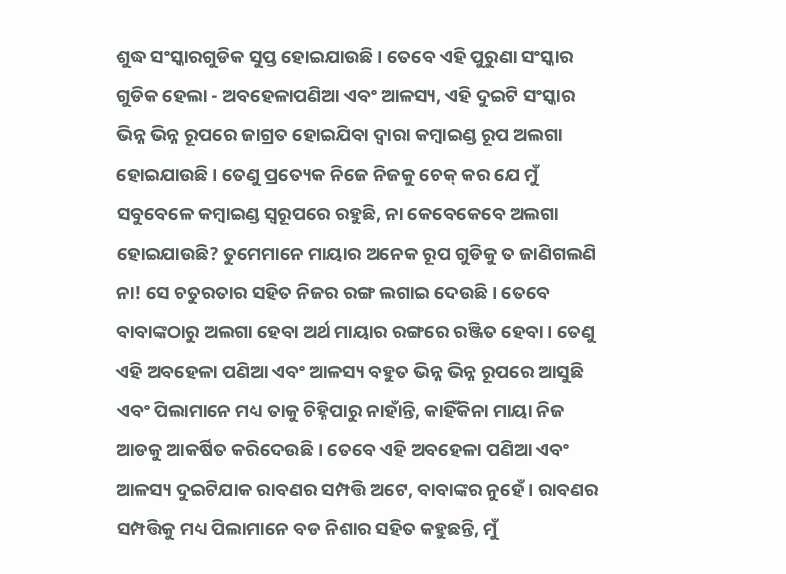ଶୁଦ୍ଧ ସଂସ୍କାରଗୁଡିକ ସୁପ୍ତ ହୋଇଯାଉଛି । ତେବେ ଏହି ପୁରୁଣା ସଂସ୍କାର ଗୁଡିକ ହେଲା - ଅବହେଳାପଣିଆ ଏବଂ ଆଳସ୍ୟ, ଏହି ଦୁଇଟି ସଂସ୍କାର ଭିନ୍ନ ଭିନ୍ନ ରୂପରେ ଜାଗ୍ରତ ହୋଇଯିବା ଦ୍ୱାରା କମ୍ବାଇଣ୍ଡ ରୂପ ଅଲଗା ହୋଇଯାଉଛି । ତେଣୁ ପ୍ରତ୍ୟେକ ନିଜେ ନିଜକୁ ଚେକ୍ କର ଯେ ମୁଁ ସବୁବେଳେ କମ୍ବାଇଣ୍ଡ ସ୍ୱରୂପରେ ରହୁଛି, ନା କେବେକେବେ ଅଲଗା ହୋଇଯାଉଛି? ତୁମେମାନେ ମାୟାର ଅନେକ ରୂପ ଗୁଡିକୁ ତ ଜାଣିଗଲଣି ନା! ସେ ଚତୁରତାର ସହିତ ନିଜର ରଙ୍ଗ ଲଗାଇ ଦେଉଛି । ତେବେ ବାବାଙ୍କଠାରୁ ଅଲଗା ହେବା ଅର୍ଥ ମାୟାର ରଙ୍ଗରେ ରଞ୍ଜିତ ହେବା । ତେଣୁ ଏହି ଅବହେଳା ପଣିଆ ଏବଂ ଆଳସ୍ୟ ବହୁତ ଭିନ୍ନ ଭିନ୍ନ ରୂପରେ ଆସୁଛି ଏବଂ ପିଲାମାନେ ମଧ୍ୟ ତାକୁ ଚିହ୍ନିପାରୁ ନାହାଁନ୍ତି, କାହିଁକିନା ମାୟା ନିଜ ଆଡକୁ ଆକର୍ଷିତ କରିଦେଉଛି । ତେବେ ଏହି ଅବହେଳା ପଣିଆ ଏବଂ ଆଳସ୍ୟ ଦୁଇଟିଯାକ ରାବଣର ସମ୍ପତ୍ତି ଅଟେ, ବାବାଙ୍କର ନୁହେଁ । ରାବଣର ସମ୍ପତ୍ତିକୁ ମଧ୍ୟ ପିଲାମାନେ ବଡ ନିଶାର ସହିତ କହୁଛନ୍ତି, ମୁଁ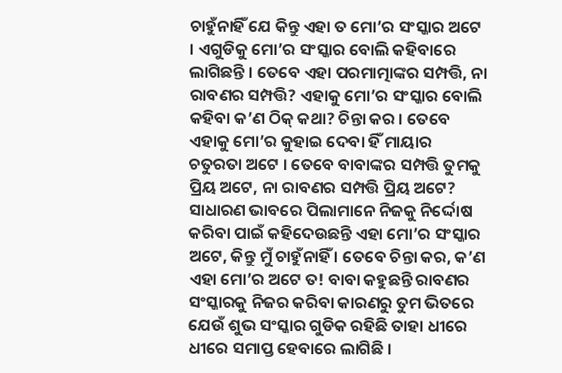ଚାହୁଁନାହିଁ ଯେ କିନ୍ତୁ ଏହା ତ ମୋ’ର ସଂସ୍କାର ଅଟେ । ଏଗୁଡିକୁ ମୋ’ର ସଂସ୍କାର ବୋଲି କହିବାରେ ଲାଗିଛନ୍ତି । ତେବେ ଏହା ପରମାତ୍ମାଙ୍କର ସମ୍ପତ୍ତି, ନା ରାବଣର ସମ୍ପତ୍ତି? ଏହାକୁ ମୋ’ର ସଂସ୍କାର ବୋଲି କହିବା କ’ଣ ଠିକ୍ କଥା? ଚିନ୍ତା କର । ତେବେ ଏହାକୁ ମୋ’ର କୁହାଇ ଦେବା ହିଁ ମାୟାର ଚତୁରତା ଅଟେ । ତେବେ ବାବାଙ୍କର ସମ୍ପତ୍ତି ତୁମକୁ ପ୍ରିୟ ଅଟେ, ନା ରାବଣର ସମ୍ପତ୍ତି ପ୍ରିୟ ଅଟେ? ସାଧାରଣ ଭାବରେ ପିଲାମାନେ ନିଜକୁ ନିର୍ଦ୍ଦୋଷ କରିବା ପାଇଁ କହିଦେଉଛନ୍ତି ଏହା ମୋ’ର ସଂସ୍କାର ଅଟେ, କିନ୍ତୁ ମୁଁ ଚାହୁଁନାହିଁ । ତେବେ ଚିନ୍ତା କର, କ’ଣ ଏହା ମୋ’ର ଅଟେ ତ! ବାବା କହୁଛନ୍ତି ରାବଣର ସଂସ୍କାରକୁ ନିଜର କରିବା କାରଣରୁ ତୁମ ଭିତରେ ଯେଉଁ ଶୁଭ ସଂସ୍କାର ଗୁଡିକ ରହିଛି ତାହା ଧୀରେ ଧୀରେ ସମାପ୍ତ ହେବାରେ ଲାଗିଛି ।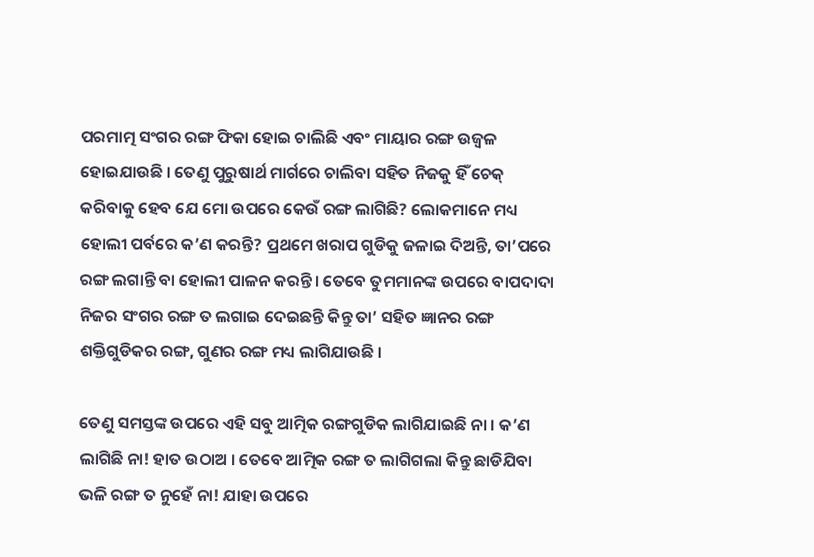ପରମାତ୍ମ ସଂଗର ରଙ୍ଗ ଫିକା ହୋଇ ଚାଲିଛି ଏବଂ ମାୟାର ରଙ୍ଗ ଉଜ୍ୱଳ ହୋଇଯାଉଛି । ତେଣୁ ପୁରୁଷାର୍ଥ ମାର୍ଗରେ ଚାଲିବା ସହିତ ନିଜକୁ ହିଁ ଚେକ୍ କରିବାକୁ ହେବ ଯେ ମୋ ଉପରେ କେଉଁ ରଙ୍ଗ ଲାଗିଛି? ଲୋକମାନେ ମଧ୍ୟ ହୋଲୀ ପର୍ବରେ କ’ଣ କରନ୍ତି? ପ୍ରଥମେ ଖରାପ ଗୁଡିକୁ ଜଳାଇ ଦିଅନ୍ତି, ତା’ପରେ ରଙ୍ଗ ଲଗାନ୍ତି ବା ହୋଲୀ ପାଳନ କରନ୍ତି । ତେବେ ତୁମମାନଙ୍କ ଉପରେ ବାପଦାଦା ନିଜର ସଂଗର ରଙ୍ଗ ତ ଲଗାଇ ଦେଇଛନ୍ତି କିନ୍ତୁ ତା’ ସହିତ ଜ୍ଞାନର ରଙ୍ଗ ଶକ୍ତିଗୁଡିକର ରଙ୍ଗ, ଗୁଣର ରଙ୍ଗ ମଧ୍ୟ ଲାଗିଯାଉଛି ।

ତେଣୁ ସମସ୍ତଙ୍କ ଉପରେ ଏହି ସବୁ ଆତ୍ମିକ ରଙ୍ଗଗୁଡିକ ଲାଗିଯାଇଛି ନା । କ’ଣ ଲାଗିଛି ନା! ହାତ ଉଠାଅ । ତେବେ ଆତ୍ମିକ ରଙ୍ଗ ତ ଲାଗିଗଲା କିନ୍ତୁ ଛାଡିଯିବା ଭଳି ରଙ୍ଗ ତ ନୁହେଁ ନା! ଯାହା ଉପରେ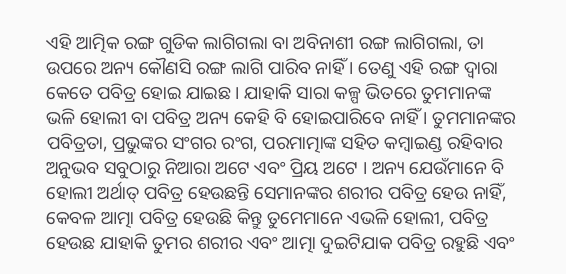ଏହି ଆତ୍ମିକ ରଙ୍ଗ ଗୁଡିକ ଲାଗିଗଲା ବା ଅବିନାଶୀ ରଙ୍ଗ ଲାଗିଗଲା, ତା ଉପରେ ଅନ୍ୟ କୌଣସି ରଙ୍ଗ ଲାଗି ପାରିବ ନାହିଁ । ତେଣୁ ଏହି ରଙ୍ଗ ଦ୍ୱାରା କେତେ ପବିତ୍ର ହୋଇ ଯାଇଛ । ଯାହାକି ସାରା କଳ୍ପ ଭିତରେ ତୁମମାନଙ୍କ ଭଳି ହୋଲୀ ବା ପବିତ୍ର ଅନ୍ୟ କେହି ବି ହୋଇପାରିବେ ନାହିଁ । ତୁମମାନଙ୍କର ପବିତ୍ରତା, ପ୍ରଭୁଙ୍କର ସଂଗର ରଂଗ, ପରମାତ୍ମାଙ୍କ ସହିତ କମ୍ବାଇଣ୍ଡ ରହିବାର ଅନୁଭବ ସବୁଠାରୁ ନିଆରା ଅଟେ ଏବଂ ପ୍ରିୟ ଅଟେ । ଅନ୍ୟ ଯେଉଁମାନେ ବି ହୋଲୀ ଅର୍ଥାତ୍ ପବିତ୍ର ହେଉଛନ୍ତି ସେମାନଙ୍କର ଶରୀର ପବିତ୍ର ହେଉ ନାହିଁ, କେବଳ ଆତ୍ମା ପବିତ୍ର ହେଉଛି କିନ୍ତୁ ତୁମେମାନେ ଏଭଳି ହୋଲୀ, ପବିତ୍ର ହେଉଛ ଯାହାକି ତୁମର ଶରୀର ଏବଂ ଆତ୍ମା ଦୁଇଟିଯାକ ପବିତ୍ର ରହୁଛି ଏବଂ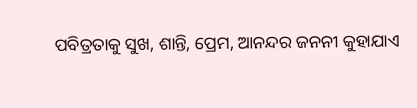ପବିତ୍ରତାକୁ ସୁଖ, ଶାନ୍ତି, ପ୍ରେମ, ଆନନ୍ଦର ଜନନୀ କୁହାଯାଏ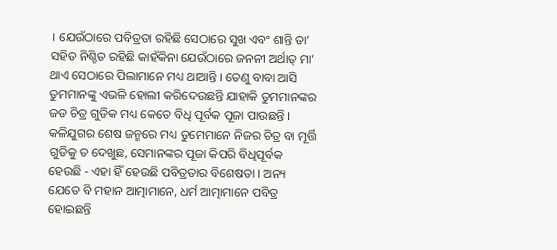। ଯେଉଁଠାରେ ପବିତ୍ରତା ରହିଛି ସେଠାରେ ସୁଖ ଏବଂ ଶାନ୍ତି ତା’ ସହିତ ନିଶ୍ଚିତ ରହିଛି କାହଁକିନା ଯେଉଁଠାରେ ଜନନୀ ଅର୍ଥାତ୍ ମା’ ଥାଏ ସେଠାରେ ପିଲାମାନେ ମଧ୍ୟ ଥାଆନ୍ତି । ତେଣୁ ବାବା ଆସି ତୁମମାନଙ୍କୁ ଏଭଳି ହୋଲୀ କରିଦେଉଛନ୍ତି ଯାହାକି ତୁମମାନଙ୍କର ଜଡ ଚିତ୍ର ଗୁଡିକ ମଧ୍ୟ କେତେ ବିଧି ପୂର୍ବକ ପୂଜା ପାଉଛନ୍ତି । କଳିଯୁଗର ଶେଷ ଜନ୍ମରେ ମଧ୍ୟ ତୁମେମାନେ ନିଜର ଚିତ୍ର ବା ମୂର୍ତ୍ତି ଗୁଡିକୁ ତ ଦେଖୁଛ, ସେମାନଙ୍କର ପୂଜା କିପରି ବିଧିପୂର୍ବକ ହେଉଛି - ଏହା ହିଁ ହେଉଛି ପବିତ୍ରତାର ବିଶେଷତା । ଅନ୍ୟ ଯେତେ ବି ମହାନ ଆତ୍ମାମାନେ, ଧର୍ମ ଆତ୍ମାମାନେ ପବିତ୍ର ହୋଇଛନ୍ତି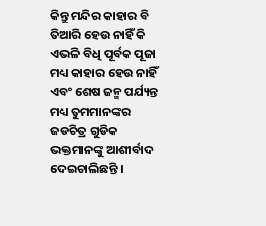କିନ୍ତୁ ମନ୍ଦିର କାହାର ବି ତିଆରି ହେଉ ନାହିଁ କି ଏଭଳି ବିଧି ପୂର୍ବକ ପୂଜା ମଧ୍ୟ କାହାର ହେଉ ନାହିଁ ଏବଂ ଶେଷ ଜନ୍ମ ପର୍ଯ୍ୟନ୍ତ ମଧ୍ୟ ତୁମମାନଙ୍କର ଜଡଚିତ୍ର ଗୁଡିକ ଭକ୍ତମାନଙ୍କୁ ଆଶୀର୍ବାଦ ଦେଇଚାଲିଛନ୍ତି ।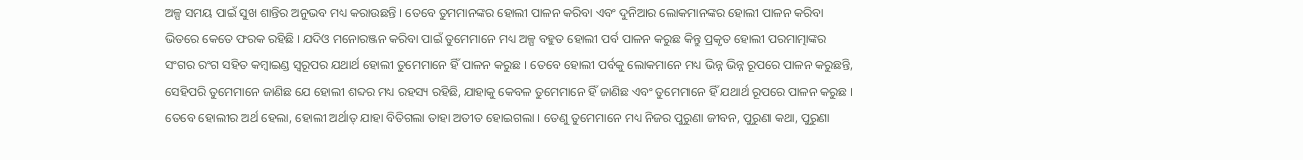ଅଳ୍ପ ସମୟ ପାଇଁ ସୁଖ ଶାନ୍ତିର ଅନୁଭବ ମଧ୍ୟ କରାଉଛନ୍ତି । ତେବେ ତୁମମାନଙ୍କର ହୋଲୀ ପାଳନ କରିବା ଏବଂ ଦୁନିଆର ଲୋକମାନଙ୍କର ହୋଲୀ ପାଳନ କରିବା ଭିତରେ କେତେ ଫରକ ରହିଛି । ଯଦିଓ ମନୋରଞ୍ଜନ କରିବା ପାଇଁ ତୁମେମାନେ ମଧ୍ୟ ଅଳ୍ପ ବହୁତ ହୋଲୀ ପର୍ବ ପାଳନ କରୁଛ କିନ୍ତୁ ପ୍ରକୃତ ହୋଲୀ ପରମାତ୍ମାଙ୍କର ସଂଗର ରଂଗ ସହିତ କମ୍ବାଇଣ୍ଡ ସ୍ୱରୂପର ଯଥାର୍ଥ ହୋଲୀ ତୁମେମାନେ ହିଁ ପାଳନ କରୁଛ । ତେବେ ହୋଲୀ ପର୍ବକୁ ଲୋକମାନେ ମଧ୍ୟ ଭିନ୍ନ ଭିନ୍ନ ରୂପରେ ପାଳନ କରୁଛନ୍ତି, ସେହିପରି ତୁମେମାନେ ଜାଣିଛ ଯେ ହୋଲୀ ଶବ୍ଦର ମଧ୍ୟ ରହସ୍ୟ ରହିଛି, ଯାହାକୁ କେବଳ ତୁମେମାନେ ହିଁ ଜାଣିଛ ଏବଂ ତୁମେମାନେ ହିଁ ଯଥାର୍ଥ ରୂପରେ ପାଳନ କରୁଛ । ତେବେ ହୋଲୀର ଅର୍ଥ ହେଲା, ହୋଲୀ ଅର୍ଥାତ୍ ଯାହା ବିତିଗଲା ତାହା ଅତୀତ ହୋଇଗଲା । ତେଣୁ ତୁମେମାନେ ମଧ୍ୟ ନିଜର ପୁରୁଣା ଜୀବନ, ପୁରୁଣା କଥା, ପୁରୁଣା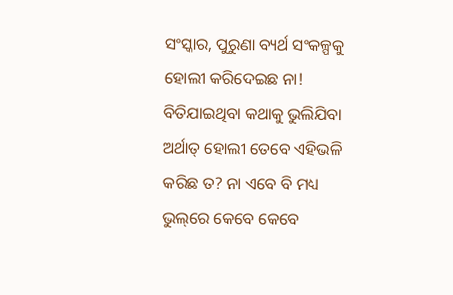ସଂସ୍କାର, ପୁରୁଣା ବ୍ୟର୍ଥ ସଂକଳ୍ପକୁ ହୋଲୀ କରିଦେଇଛ ନା! ବିତିଯାଇଥିବା କଥାକୁ ଭୁଲିଯିବା ଅର୍ଥାତ୍ ହୋଲୀ ତେବେ ଏହିଭଳି କରିଛ ତ? ନା ଏବେ ବି ମଧ୍ୟ ଭୁଲ୍‌ରେ କେବେ କେବେ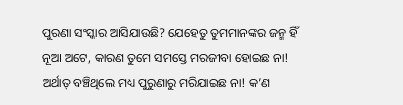ପୁରଣା ସଂସ୍କାର ଆସିଯାଉଛି? ଯେହେତୁ ତୁମମାନଙ୍କର ଜନ୍ମ ହିଁ ନୂଆ ଅଟେ, କାରଣ ତୁମେ ସମସ୍ତେ ମରଜୀବା ହୋଇଛ ନା! ଅର୍ଥାତ୍ ବଞ୍ଚିଥିଲେ ମଧ୍ୟ ପୁରୁଣାରୁ ମରିଯାଇଛ ନା! କ’ଣ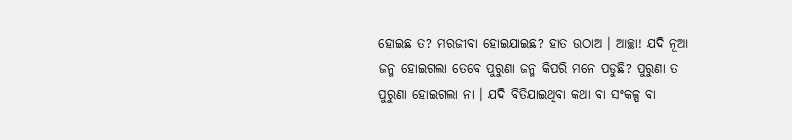ହୋଇଛ ତ? ମରଜୀବା ହୋଇଯାଇଛ? ହାତ ଉଠାଅ । ଆଚ୍ଛା! ଯଦି ନୂଆ ଜନ୍ମ ହୋଇଗଲା ତେବେ ପୁରୁଣା ଜନ୍ମ କିପରି ମନେ ପଡୁଛି? ପୁରୁଣା ତ ପୁରୁଣା ହୋଇଗଲା ନା । ଯଦି ବିତିଯାଇଥିବା କଥା ବା ସଂକଳ୍ପ ବା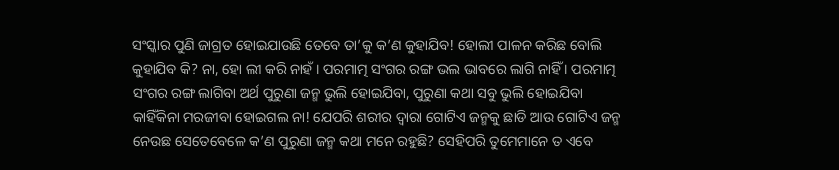ସଂସ୍କାର ପୁଣି ଜାଗ୍ରତ ହୋଇଯାଉଛି ତେବେ ତା’କୁ କ’ଣ କୁହାଯିବ! ହୋଲୀ ପାଳନ କରିଛ ବୋଲି କୁହାଯିବ କି? ନା, ହୋ ଲୀ କରି ନାହଁ । ପରମାତ୍ମ ସଂଗର ରଙ୍ଗ ଭଲ ଭାବରେ ଲାଗି ନାହିଁ । ପରମାତ୍ମ ସଂଗର ରଙ୍ଗ ଲାଗିବା ଅର୍ଥ ପୁରୁଣା ଜନ୍ମ ଭୁଲି ହୋଇଯିବା, ପୁରୁଣା କଥା ସବୁ ଭୁଲି ହୋଇଯିବା କାହିଁକିନା ମରଜୀବା ହୋଇଗଲ ନା! ଯେପରି ଶରୀର ଦ୍ୱାରା ଗୋଟିଏ ଜନ୍ମକୁ ଛାଡି ଆଉ ଗୋଟିଏ ଜନ୍ମ ନେଉଛ ସେତେବେଳେ କ’ଣ ପୁରୁଣା ଜନ୍ମ କଥା ମନେ ରହୁଛି? ସେହିପରି ତୁମେମାନେ ତ ଏବେ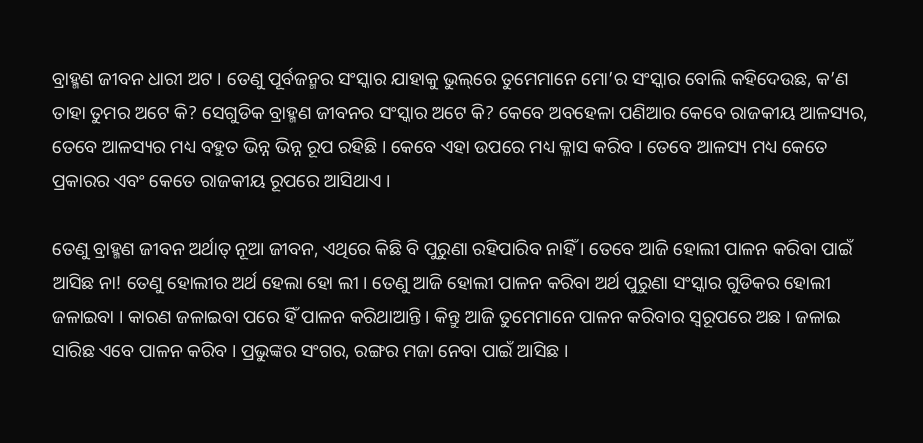ବ୍ରାହ୍ମଣ ଜୀବନ ଧାରୀ ଅଟ । ତେଣୁ ପୂର୍ବଜନ୍ମର ସଂସ୍କାର ଯାହାକୁ ଭୁଲ୍‌ରେ ତୁମେମାନେ ମୋ’ର ସଂସ୍କାର ବୋଲି କହିଦେଉଛ, କ’ଣ ତାହା ତୁମର ଅଟେ କି? ସେଗୁଡିକ ବ୍ରାହ୍ମଣ ଜୀବନର ସଂସ୍କାର ଅଟେ କି? କେବେ ଅବହେଳା ପଣିଆର କେବେ ରାଜକୀୟ ଆଳସ୍ୟର, ତେବେ ଆଳସ୍ୟର ମଧ୍ୟ ବହୁତ ଭିନ୍ନ ଭିନ୍ନ ରୂପ ରହିଛି । କେବେ ଏହା ଉପରେ ମଧ୍ୟ କ୍ଳାସ କରିବ । ତେବେ ଆଳସ୍ୟ ମଧ୍ୟ କେତେ ପ୍ରକାରର ଏବଂ କେତେ ରାଜକୀୟ ରୂପରେ ଆସିଥାଏ ।

ତେଣୁ ବ୍ରାହ୍ମଣ ଜୀବନ ଅର୍ଥାତ୍ ନୂଆ ଜୀବନ, ଏଥିରେ କିଛି ବି ପୁରୁଣା ରହିପାରିବ ନାହିଁ । ତେବେ ଆଜି ହୋଲୀ ପାଳନ କରିବା ପାଇଁ ଆସିଛ ନା! ତେଣୁ ହୋଲୀର ଅର୍ଥ ହେଲା ହୋ ଲୀ । ତେଣୁ ଆଜି ହୋଲୀ ପାଳନ କରିବା ଅର୍ଥ ପୁରୁଣା ସଂସ୍କାର ଗୁଡିକର ହୋଲୀ ଜଳାଇବା । କାରଣ ଜଳାଇବା ପରେ ହିଁ ପାଳନ କରିଥାଆନ୍ତି । କିନ୍ତୁ ଆଜି ତୁମେମାନେ ପାଳନ କରିବାର ସ୍ୱରୂପରେ ଅଛ । ଜଳାଇ ସାରିଛ ଏବେ ପାଳନ କରିବ । ପ୍ରଭୁଙ୍କର ସଂଗର, ରଙ୍ଗର ମଜା ନେବା ପାଇଁ ଆସିଛ ।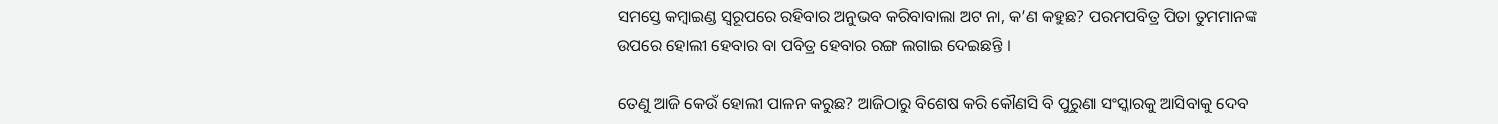ସମସ୍ତେ କମ୍ବାଇଣ୍ଡ ସ୍ୱରୂପରେ ରହିବାର ଅନୁଭବ କରିବାବାଲା ଅଟ ନା, କ’ଣ କହୁଛ? ପରମପବିତ୍ର ପିତା ତୁମମାନଙ୍କ ଉପରେ ହୋଲୀ ହେବାର ବା ପବିତ୍ର ହେବାର ରଙ୍ଗ ଲଗାଇ ଦେଇଛନ୍ତି ।

ତେଣୁ ଆଜି କେଉଁ ହୋଲୀ ପାଳନ କରୁଛ? ଆଜିଠାରୁ ବିଶେଷ କରି କୌଣସି ବି ପୁରୁଣା ସଂସ୍କାରକୁ ଆସିବାକୁ ଦେବ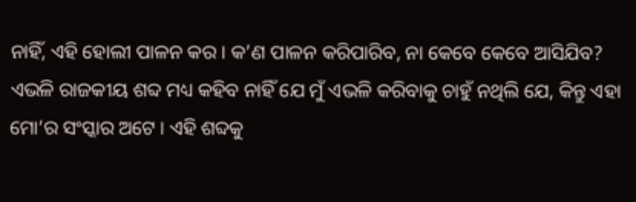ନାହିଁ, ଏହି ହୋଲୀ ପାଳନ କର । କ’ଣ ପାଳନ କରିପାରିବ, ନା କେବେ କେବେ ଆସିଯିବ? ଏଭଳି ରାଜକୀୟ ଶବ୍ଦ ମଧ୍ୟ କହିବ ନାହିଁ ଯେ ମୁଁ ଏଭଳି କରିବାକୁ ଚାହୁଁ ନଥିଲି ଯେ, କିନ୍ତୁ ଏହା ମୋ’ର ସଂସ୍କାର ଅଟେ । ଏହି ଶବ୍ଦକୁ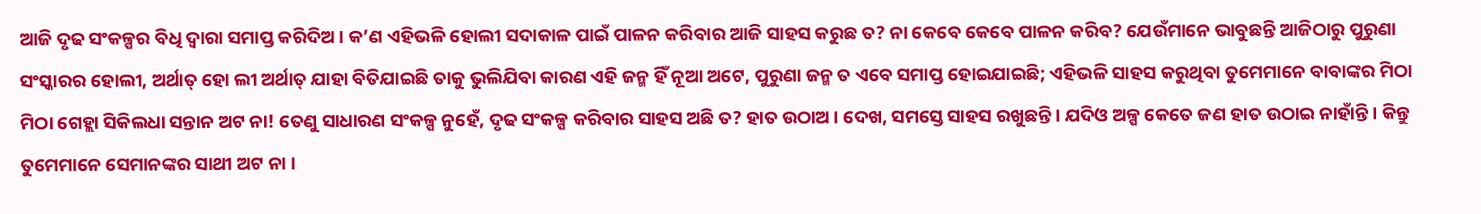ଆଜି ଦୃଢ ସଂକଳ୍ପର ବିଧି ଦ୍ୱାରା ସମାପ୍ତ କରିଦିଅ । କ’ଣ ଏହିଭଳି ହୋଲୀ ସଦାକାଳ ପାଇଁ ପାଳନ କରିବାର ଆଜି ସାହସ କରୁଛ ତ? ନା କେବେ କେବେ ପାଳନ କରିବ? ଯେଉଁମାନେ ଭାବୁଛନ୍ତି ଆଜିଠାରୁ ପୁରୁଣା ସଂସ୍କାରର ହୋଲୀ, ଅର୍ଥାତ୍ ହୋ ଲୀ ଅର୍ଥାତ୍ ଯାହା ବିତିଯାଇଛି ତାକୁ ଭୁଲିଯିବା କାରଣ ଏହି ଜନ୍ମ ହିଁ ନୂଆ ଅଟେ, ପୁରୁଣା ଜନ୍ମ ତ ଏବେ ସମାପ୍ତ ହୋଇଯାଇଛି; ଏହିଭଳି ସାହସ କରୁଥିବା ତୁମେମାନେ ବାବାଙ୍କର ମିଠା ମିଠା ଗେହ୍ଲା ସିକିଲଧା ସନ୍ତାନ ଅଟ ନା! ତେଣୁ ସାଧାରଣ ସଂକଳ୍ପ ନୁହେଁ, ଦୃଢ ସଂକଳ୍ପ କରିବାର ସାହସ ଅଛି ତ? ହାତ ଉଠାଅ । ଦେଖ, ସମସ୍ତେ ସାହସ ରଖୁଛନ୍ତି । ଯଦିଓ ଅଳ୍ପ କେତେ ଜଣ ହାତ ଉଠାଇ ନାହାଁନ୍ତି । କିନ୍ତୁ ତୁମେମାନେ ସେମାନଙ୍କର ସାଥୀ ଅଟ ନା ।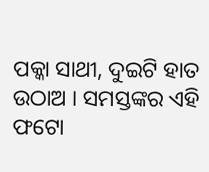ପକ୍କା ସାଥୀ, ଦୁଇଟି ହାତ ଉଠାଅ । ସମସ୍ତଙ୍କର ଏହି ଫଟୋ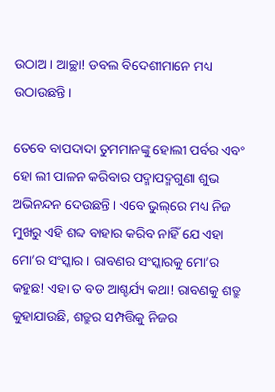ଉଠାଅ । ଆଚ୍ଛା! ଡବଲ ବିଦେଶୀମାନେ ମଧ୍ୟ ଉଠାଉଛନ୍ତି ।

ତେବେ ବାପଦାଦା ତୁମମାନଙ୍କୁ ହୋଲୀ ପର୍ବର ଏବଂ ହୋ ଲୀ ପାଳନ କରିବାର ପଦ୍ମାପଦ୍ମଗୁଣା ଶୁଭ ଅଭିନନ୍ଦନ ଦେଉଛନ୍ତି । ଏବେ ଭୁଲ୍‌ରେ ମଧ୍ୟ ନିଜ ମୁଖରୁ ଏହି ଶବ୍ଦ ବାହାର କରିବ ନାହିଁ ଯେ ଏହା ମୋ’ର ସଂସ୍କାର । ରାବଣର ସଂସ୍କାରକୁ ମୋ’ର କହୁଛ! ଏହା ତ ବଡ ଆଶ୍ଚର୍ଯ୍ୟ କଥା! ରାବଣକୁ ଶତ୍ରୁ କୁହାଯାଉଛି, ଶତ୍ରୁର ସମ୍ପତ୍ତିକୁ ନିଜର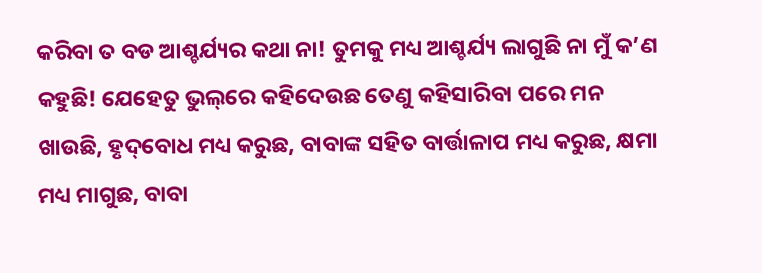କରିବା ତ ବଡ ଆଶ୍ଚର୍ଯ୍ୟର କଥା ନା! ତୁମକୁ ମଧ୍ୟ ଆଶ୍ଚର୍ଯ୍ୟ ଲାଗୁଛି ନା ମୁଁ କ’ଣ କହୁଛି! ଯେହେତୁ ଭୁଲ୍‌ରେ କହିଦେଉଛ ତେଣୁ କହିସାରିବା ପରେ ମନ ଖାଉଛି, ହୃଦ୍‌ବୋଧ ମଧ୍ୟ କରୁଛ, ବାବାଙ୍କ ସହିତ ବାର୍ତ୍ତାଳାପ ମଧ୍ୟ କରୁଛ, କ୍ଷମା ମଧ୍ୟ ମାଗୁଛ, ବାବା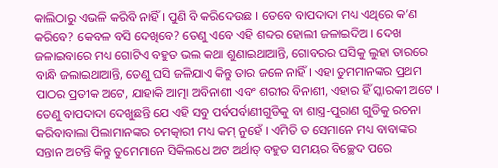କାଲିଠାରୁ ଏଭଳି କରିବି ନାହିଁ । ପୁଣି ବି କରିଦେଉଛ । ତେବେ ବାପଦାଦା ମଧ୍ୟ ଏଥିରେ କ’ଣ କରିବେ? କେବଳ ବସି ଦେଖିବେ? ତେଣୁ ଏବେ ଏହି ଶବ୍ଦର ହୋଲୀ ଜଳାଇଦିଅ । ଦେଖ ଜଳାଇବାରେ ମଧ୍ୟ ଗୋଟିଏ ବହୁତ ଭଲ କଥା ଶୁଣାଇଥାଆନ୍ତି, ଗୋବରର ଘସିକୁ ଲୁହା ତାରରେ ବାନ୍ଧି ଜଲାଇଥାଆନ୍ତି, ତେଣୁ ଘସି ଜଳିଯାଏ କିନ୍ତୁ ତାର ଜଳେ ନାହିଁ । ଏହା ତୁମମାନଙ୍କର ପ୍ରଥମ ପାଠର ପ୍ରତୀକ ଅଟେ, ଯାହାକି ଆତ୍ମା ଅବିନାଶୀ ଏବଂ ଶରୀର ବିନାଶୀ, ଏହାର ହିଁ ସ୍କାରକୀ ଅଟେ । ତେଣୁ ବାପଦାଦା ଦେଖୁଛନ୍ତି ଯେ ଏହି ସବୁ ପର୍ବପର୍ବାଣୀଗୁଡିକୁ ବା ଶାସ୍ତ୍ର-ପୁରାଣ ଗୁଡିକୁ ରଚନା କରିବାବାଲା ପିଲାମାନଙ୍କର ଚମତ୍କାରୀ ମଧ୍ୟ କମ୍ ନୁହେଁ । ଏମିତି ତ ସେମାନେ ମଧ୍ୟ ବାବାଙ୍କର ସନ୍ତାନ ଅଟନ୍ତି କିନ୍ତୁ ତୁମେମାନେ ସିକିଲଧେ ଅଟ ଅର୍ଥାତ୍ ବହୁତ ସମୟର ବିଚ୍ଛେଦ ପରେ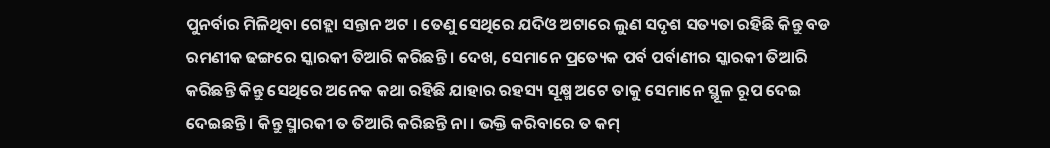ପୁନର୍ବାର ମିଳିଥିବା ଗେହ୍ଲା ସନ୍ତାନ ଅଟ । ତେଣୁ ସେଥିରେ ଯଦିଓ ଅଟାରେ ଲୁଣ ସଦୃଶ ସତ୍ୟତା ରହିଛି କିନ୍ତୁ ବଡ ରମଣୀକ ଢଙ୍ଗରେ ସ୍କାରକୀ ତିଆରି କରିଛନ୍ତି । ଦେଖ, ସେମାନେ ପ୍ରତ୍ୟେକ ପର୍ବ ପର୍ବାଣୀର ସ୍କାରକୀ ତିଆରି କରିଛନ୍ତି କିନ୍ତୁ ସେଥିରେ ଅନେକ କଥା ରହିଛି ଯାହାର ରହସ୍ୟ ସୂକ୍ଷ୍ମ ଅଟେ ତାକୁ ସେମାନେ ସ୍ଥୂଳ ରୂପ ଦେଇ ଦେଇଛନ୍ତି । କିନ୍ତୁ ସ୍ମାରକୀ ତ ତିଆରି କରିଛନ୍ତି ନା । ଭକ୍ତି କରିବାରେ ତ କମ୍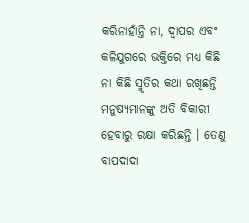କରିନାହାଁନ୍ତି ନା, ଦ୍ୱାପର ଏବଂ କଳିଯୁଗରେ ଭକ୍ତିରେ ମଧ୍ୟ କିଛି ନା କିଛି ସ୍ମୃତିର କଥା ରଖିଛନ୍ତି ମନୁଷ୍ୟମାନଙ୍କୁ ଅତି ବିକାରୀ ହେବାରୁ ରକ୍ଷା କରିଛନ୍ତି । ତେଣୁ ବାପଦାଦା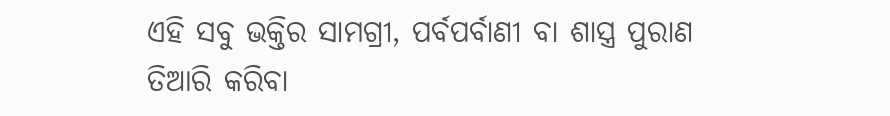ଏହି ସବୁ ଭକ୍ତିର ସାମଗ୍ରୀ, ପର୍ବପର୍ବାଣୀ ବା ଶାସ୍ତ୍ର ପୁରାଣ ତିଆରି କରିବା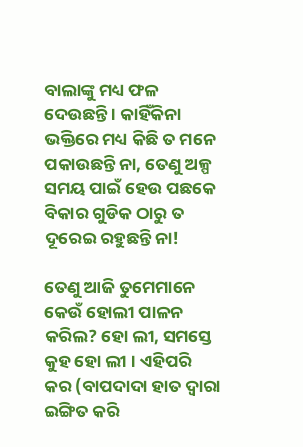ବାଲାଙ୍କୁ ମଧ୍ୟ ଫଳ ଦେଉଛନ୍ତି । କାହିଁକିନା ଭକ୍ତିରେ ମଧ୍ୟ କିଛି ତ ମନେ ପକାଉଛନ୍ତି ନା, ତେଣୁ ଅଳ୍ପ ସମୟ ପାଇଁ ହେଉ ପଛକେ ବିକାର ଗୁଡିକ ଠାରୁ ତ ଦୂରେଇ ରହୁଛନ୍ତି ନା!

ତେଣୁ ଆଜି ତୁମେମାନେ କେଉଁ ହୋଲୀ ପାଳନ କରିଲ? ହୋ ଲୀ, ସମସ୍ତେ କୁହ ହୋ ଲୀ । ଏହିପରି କର (ବାପଦାଦା ହାତ ଦ୍ୱାରା ଇଙ୍ଗିତ କରି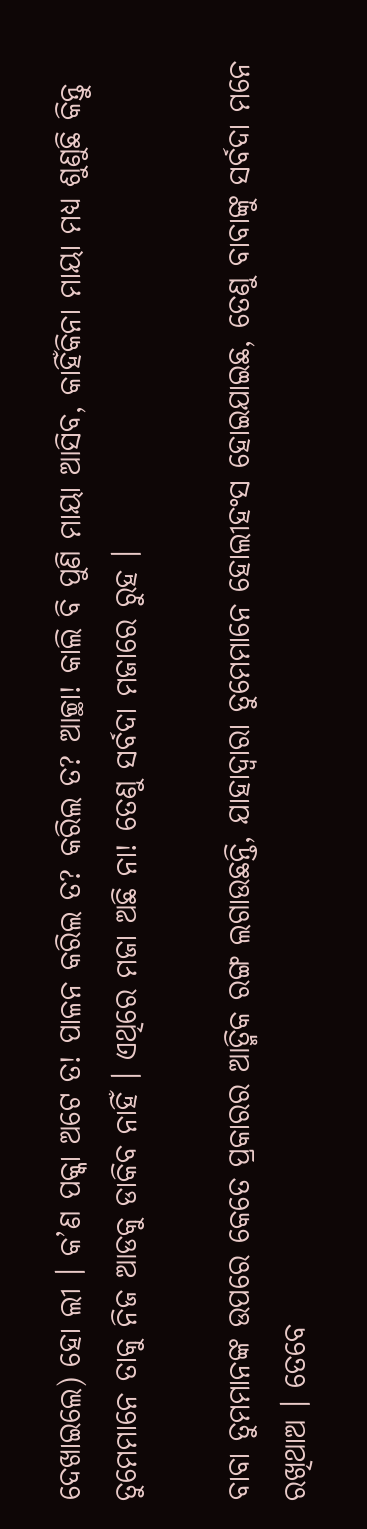ଦେଖାଇଲେ) ହୋ ଲୀ । କ’ଣ ପକ୍କା ଅଟେ ତ! ପାଳନ କରିଲ ତ? କରିଲ ତ? ଆଚ୍ଛା! କାଲି ବି ପୁଣି ମାୟା ଆସିବ, କାହିଁକିନା ମାୟା ମଧ୍ୟ ଶୁଣୁଛି କିନ୍ତୁ ତୁମେମାନେ ତାକୁ ନିଜ ଆଡକୁ ଡାକିବ ନାହିଁ । ଏଥିରେ ମଜା ଅଛି ନା! ତେଣୁ ସର୍ବଦା ମଜାରେ ରୁହ ।

ବାବା ତୁମମାନଙ୍କ ଉପରେ କେତେ ପ୍ରକାରର ଆତ୍ମିକ ରଙ୍ଗ ଲଗାଉଛନ୍ତି, ଯାହାଦ୍ୱାରା ତୁମେମାନେ ହୋଲୀହଂସ ହୋଇଯାଇଛ, ତେଣୁ ବାବାଙ୍କୁ ସର୍ବଦା ମନେ ରଖିଥାଅ । ତେବେ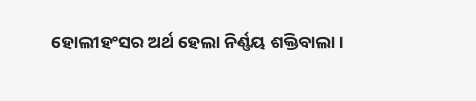ହୋଲୀହଂସର ଅର୍ଥ ହେଲା ନିର୍ଣ୍ଣୟ ଶକ୍ତିବାଲା ।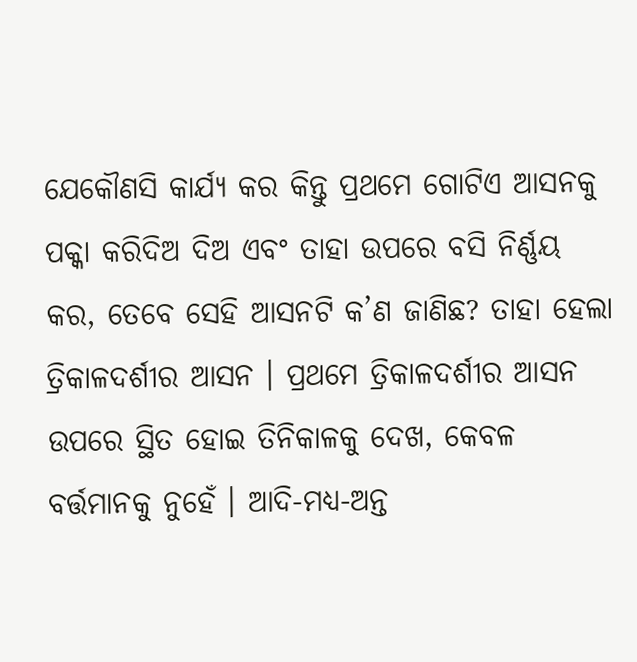ଯେକୌଣସି କାର୍ଯ୍ୟ କର କିନ୍ତୁ ପ୍ରଥମେ ଗୋଟିଏ ଆସନକୁ ପକ୍କା କରିଦିଅ ଦିଅ ଏବଂ ତାହା ଉପରେ ବସି ନିର୍ଣ୍ଣୟ କର, ତେବେ ସେହି ଆସନଟି କ’ଣ ଜାଣିଛ? ତାହା ହେଲା ତ୍ରିକାଳଦର୍ଶୀର ଆସନ । ପ୍ରଥମେ ତ୍ରିକାଳଦର୍ଶୀର ଆସନ ଉପରେ ସ୍ଥିତ ହୋଇ ତିନିକାଳକୁ ଦେଖ, କେବଳ ବର୍ତ୍ତମାନକୁ ନୁହେଁ । ଆଦି-ମଧ୍ୟ-ଅନ୍ତ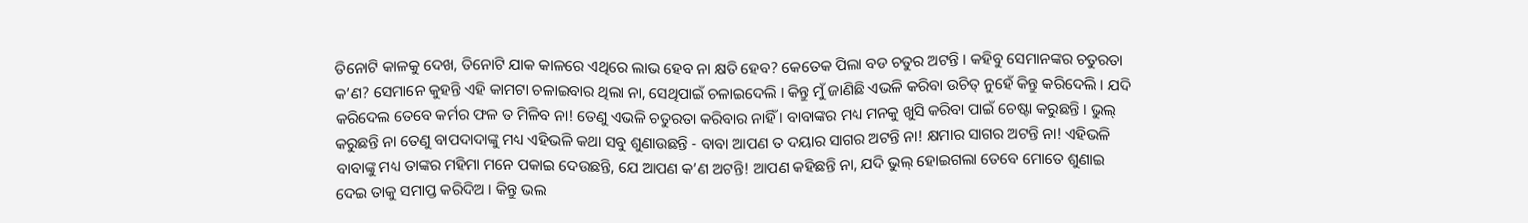ତିନୋଟି କାଳକୁ ଦେଖ, ତିନୋଟି ଯାକ କାଳରେ ଏଥିରେ ଲାଭ ହେବ ନା କ୍ଷତି ହେବ? କେତେକ ପିଲା ବଡ ଚତୁର ଅଟନ୍ତି । କହିବୁ ସେମାନଙ୍କର ଚତୁରତା କ’ଣ? ସେମାନେ କୁହନ୍ତି ଏହି କାମଟା ଚଳାଇବାର ଥିଲା ନା, ସେଥିପାଇଁ ଚଳାଇଦେଲି । କିନ୍ତୁ ମୁଁ ଜାଣିଛି ଏଭଳି କରିବା ଉଚିତ୍ ନୁହେଁ କିନ୍ତୁ କରିଦେଲି । ଯଦି କରିଦେଲ ତେବେ କର୍ମର ଫଳ ତ ମିଳିବ ନା! ତେଣୁ ଏଭଳି ଚତୁରତା କରିବାର ନାହିଁ । ବାବାଙ୍କର ମଧ୍ୟ ମନକୁ ଖୁସି କରିବା ପାଇଁ ଚେଷ୍ଟା କରୁଛନ୍ତି । ଭୁଲ୍ କରୁଛନ୍ତି ନା ତେଣୁ ବାପଦାଦାଙ୍କୁ ମଧ୍ୟ ଏହିଭଳି କଥା ସବୁ ଶୁଣାଉଛନ୍ତି - ବାବା ଆପଣ ତ ଦୟାର ସାଗର ଅଟନ୍ତି ନା! କ୍ଷମାର ସାଗର ଅଟନ୍ତି ନା! ଏହିଭଳି ବାବାଙ୍କୁ ମଧ୍ୟ ତାଙ୍କର ମହିମା ମନେ ପକାଇ ଦେଉଛନ୍ତି, ଯେ ଆପଣ କ’ଣ ଅଟନ୍ତି! ଆପଣ କହିଛନ୍ତି ନା, ଯଦି ଭୁଲ୍ ହୋଇଗଲା ତେବେ ମୋତେ ଶୁଣାଇ ଦେଇ ତାକୁ ସମାପ୍ତ କରିଦିଅ । କିନ୍ତୁ ଭଲ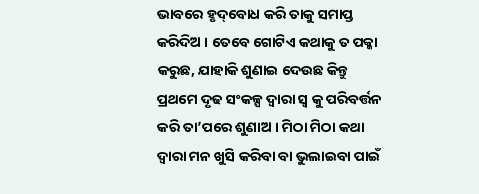ଭାବରେ ହୃଦ୍‌ବୋଧ କରି ତାକୁ ସମାପ୍ତ କରିଦିଅ । ତେବେ ଗୋଟିଏ କଥାକୁ ତ ପକ୍କା କରୁଛ, ଯାହାକି ଶୁଣାଇ ଦେଉଛ କିନ୍ତୁ ପ୍ରଥମେ ଦୃଢ ସଂକଳ୍ପ ଦ୍ୱାରା ସ୍ୱ କୁ ପରିବର୍ତ୍ତନ କରି ତା’ପରେ ଶୁଣାଅ । ମିଠା ମିଠା କଥା ଦ୍ୱାରା ମନ ଖୁସି କରିବା ବା ଭୁଲାଇବା ପାଇଁ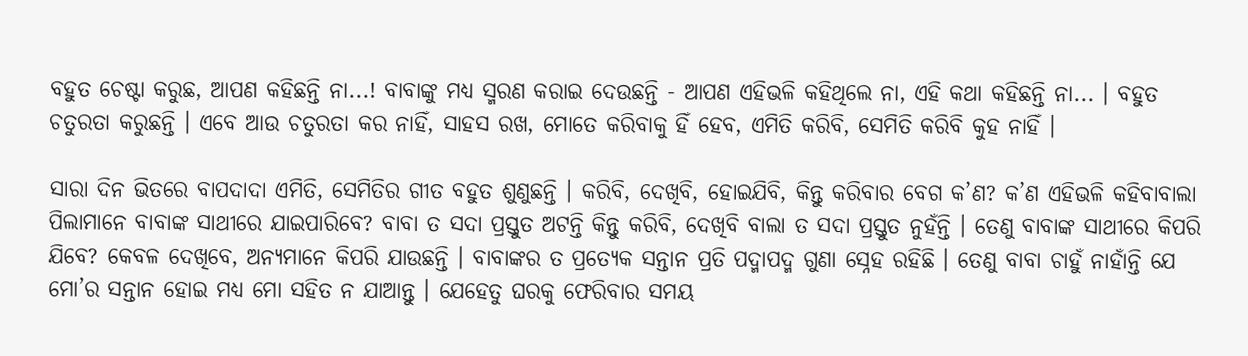ବହୁତ ଚେଷ୍ଟା କରୁଛ, ଆପଣ କହିଛନ୍ତି ନା...! ବାବାଙ୍କୁ ମଧ୍ୟ ସ୍ମରଣ କରାଇ ଦେଉଛନ୍ତି - ଆପଣ ଏହିଭଳି କହିଥିଲେ ନା, ଏହି କଥା କହିଛନ୍ତି ନା... । ବହୁତ ଚତୁରତା କରୁଛନ୍ତି । ଏବେ ଆଉ ଚତୁରତା କର ନାହିଁ, ସାହସ ରଖ, ମୋତେ କରିବାକୁ ହିଁ ହେବ, ଏମିତି କରିବି, ସେମିତି କରିବି କୁହ ନାହିଁ ।

ସାରା ଦିନ ଭିତରେ ବାପଦାଦା ଏମିତି, ସେମିତିର ଗୀତ ବହୁତ ଶୁଣୁଛନ୍ତି । କରିବି, ଦେଖିବି, ହୋଇଯିବି, କିନ୍ତୁ କରିବାର ବେଗ କ’ଣ? କ’ଣ ଏହିଭଳି କହିବାବାଲା ପିଲାମାନେ ବାବାଙ୍କ ସାଥୀରେ ଯାଇପାରିବେ? ବାବା ତ ସଦା ପ୍ରସ୍ତୁତ ଅଟନ୍ତି କିନ୍ତୁ କରିବି, ଦେଖିବି ବାଲା ତ ସଦା ପ୍ରସ୍ତୁତ ନୁହଁନ୍ତି । ତେଣୁ ବାବାଙ୍କ ସାଥୀରେ କିପରି ଯିବେ? କେବଳ ଦେଖିବେ, ଅନ୍ୟମାନେ କିପରି ଯାଉଛନ୍ତି । ବାବାଙ୍କର ତ ପ୍ରତ୍ୟେକ ସନ୍ତାନ ପ୍ରତି ପଦ୍ମାପଦ୍ମ ଗୁଣା ସ୍ନେହ ରହିଛି । ତେଣୁ ବାବା ଚାହୁଁ ନାହାଁନ୍ତି ଯେ ମୋ’ର ସନ୍ତାନ ହୋଇ ମଧ୍ୟ ମୋ ସହିତ ନ ଯାଆନ୍ତୁ । ଯେହେତୁ ଘରକୁ ଫେରିବାର ସମୟ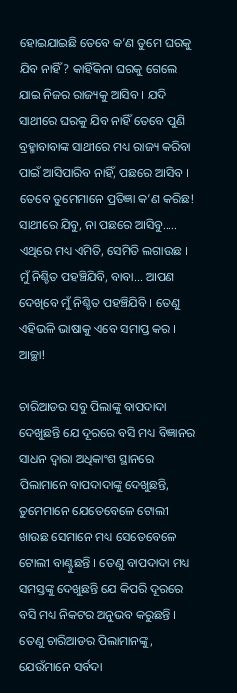ହୋଇଯାଇଛି ତେବେ କ’ଣ ତୁମେ ଘରକୁ ଯିବ ନାହିଁ? କାହିଁକିନା ଘରକୁ ଗେଲେ ଯାଇ ନିଜର ରାଜ୍ୟକୁ ଆସିବ । ଯଦି ସାଥୀରେ ଘରକୁ ଯିବ ନାହିଁ ତେବେ ପୁଣି ବ୍ରହ୍ମାବାବାଙ୍କ ସାଥୀରେ ମଧ୍ୟ ରାଜ୍ୟ କରିବା ପାଇଁ ଆସିପାରିବ ନାହିଁ, ପଛରେ ଆସିବ । ତେବେ ତୁମେମାନେ ପ୍ରତିଜ୍ଞା କ’ଣ କରିଛ! ସାଥୀରେ ଯିବୁ, ନା ପଛରେ ଆସିବୁ..... ଏଥିରେ ମଧ୍ୟ ଏମିତି, ସେମିତି ଲଗାଉଛ । ମୁଁ ନିଶ୍ଚିତ ପହଞ୍ଚିଯିବି, ବାବା... ଆପଣ ଦେଖିବେ ମୁଁ ନିଶ୍ଚିତ ପହଞ୍ଚିଯିବି । ତେଣୁ ଏହିଭଳି ଭାଷାକୁ ଏବେ ସମାପ୍ତ କର । ଆଚ୍ଛା!

ଚାରିଆଡର ସବୁ ପିଲାଙ୍କୁ ବାପଦାଦା ଦେଖୁଛନ୍ତି ଯେ ଦୂରରେ ବସି ମଧ୍ୟ ବିଜ୍ଞାନର ସାଧନ ଦ୍ୱାରା ଅଧିକାଂଶ ସ୍ଥାନରେ ପିଲାମାନେ ବାପଦାଦାଙ୍କୁ ଦେଖୁଛନ୍ତି, ତୁମେମାନେ ଯେତେବେଳେ ଟୋଲୀ ଖାଉଛ ସେମାନେ ମଧ୍ୟ ସେତେବେଳେ ଟୋଲୀ ବାଣ୍ଟୁଛନ୍ତି । ତେଣୁ ବାପଦାଦା ମଧ୍ୟ ସମସ୍ତଙ୍କୁ ଦେଖୁଛନ୍ତି ଯେ କିପରି ଦୂରରେ ବସି ମଧ୍ୟ ନିକଟର ଅନୁଭବ କରୁଛନ୍ତି । ତେଣୁ ଚାରିଆଡର ପିଲାମାନଙ୍କୁ, ଯେଉଁମାନେ ସର୍ବଦା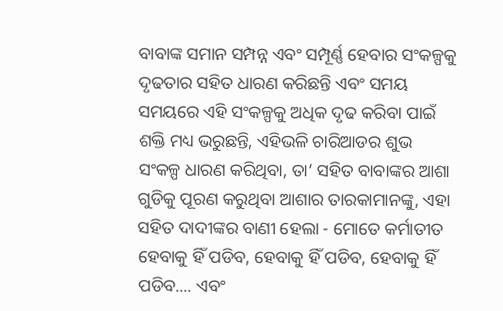ବାବାଙ୍କ ସମାନ ସମ୍ପନ୍ନ ଏବଂ ସମ୍ପୂର୍ଣ୍ଣ ହେବାର ସଂକଳ୍ପକୁ ଦୃଢତାର ସହିତ ଧାରଣ କରିଛନ୍ତି ଏବଂ ସମୟ ସମୟରେ ଏହି ସଂକଳ୍ପକୁ ଅଧିକ ଦୃଢ କରିବା ପାଇଁ ଶକ୍ତି ମଧ୍ୟ ଭରୁଛନ୍ତି, ଏହିଭଳି ଚାରିଆଡର ଶୁଭ ସଂକଳ୍ପ ଧାରଣ କରିଥିବା, ତା’ ସହିତ ବାବାଙ୍କର ଆଶା ଗୁଡିକୁ ପୂରଣ କରୁଥିବା ଆଶାର ତାରକାମାନଙ୍କୁ, ଏହା ସହିତ ଦାଦୀଙ୍କର ବାଣୀ ହେଲା - ମୋତେ କର୍ମାତୀତ ହେବାକୁ ହିଁ ପଡିବ, ହେବାକୁ ହିଁ ପଡିବ, ହେବାକୁ ହିଁ ପଡିବ.... ଏବଂ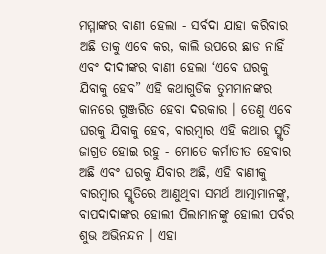ମମ୍ମାଙ୍କର ବାଣୀ ହେଲା - ସର୍ବଦା ଯାହା କରିବାର ଅଛି ତାକୁ ଏବେ କର, କାଲି ଉପରେ ଛାଡ ନାହିଁ ଏବଂ ଦୀଦୀଙ୍କର ବାଣୀ ହେଲା ‘ଏବେ ଘରକୁ ଯିବାକୁ ହେବ” ଏହି କଥାଗୁଡିକ ତୁମମାନଙ୍କର କାନରେ ଗୁଞ୍ଜରିତ ହେବା ଦରକାର । ତେଣୁ ଏବେ ଘରକୁ ଯିବାକୁ ହେବ, ବାରମ୍ବାର ଏହି କଥାର ସ୍ମୃତି ଜାଗ୍ରତ ହୋଇ ରହୁ - ମୋତେ କର୍ମାତୀତ ହେବାର ଅଛି ଏବଂ ଘରକୁ ଯିବାର ଅଛି, ଏହି ବାଣୀକୁ ବାରମ୍ବାର ସ୍ମୃତିରେ ଆଣୁଥିବା ସମର୍ଥ ଆତ୍ମାମାନଙ୍କୁ, ବାପଦାଦାଙ୍କର ହୋଲୀ ପିଲାମାନଙ୍କୁ ହୋଲୀ ପର୍ବର ଶୁଭ ଅଭିନନ୍ଦନ । ଏହା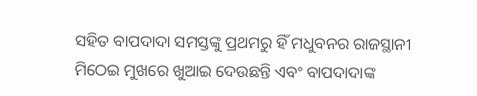ସହିତ ବାପଦାଦା ସମସ୍ତଙ୍କୁ ପ୍ରଥମରୁ ହିଁ ମଧୁବନର ରାଜସ୍ଥାନୀ ମିଠେଇ ମୁଖରେ ଖୁଆଇ ଦେଉଛନ୍ତି ଏବଂ ବାପଦାଦାଙ୍କ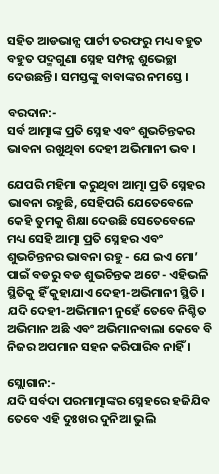ସହିତ ଆଡଭାନ୍ସ ପାର୍ଟୀ ତରଫରୁ ମଧ୍ୟ ବହୁତ ବହୁତ ପଦ୍ମଗୁଣା ସ୍ନେହ ସମ୍ପନ୍ନ ଶୁଭେଚ୍ଛା ଦେଉଛନ୍ତି । ସମସ୍ତଙ୍କୁ ବାବାଙ୍କର ନମସ୍ତେ ।

ବରଦାନ:-
ସର୍ବ ଆତ୍ମାଙ୍କ ପ୍ରତି ସ୍ନେହ ଏବଂ ଶୁଭଚିନ୍ତକର ଭାବନା ରଖୁଥିବା ଦେହୀ ଅଭିମାନୀ ଭବ ।

ଯେପରି ମହିମା କରୁଥିବା ଆତ୍ମା ପ୍ରତି ସ୍ନେହର ଭାବନା ରହୁଛି, ସେହିପରି ଯେତେବେଳେ କେହି ତୁମକୁ ଶିକ୍ଷା ଦେଉଛି ସେତେବେଳେ ମଧ୍ୟ ସେହି ଆତ୍ମା ପ୍ରତି ସ୍ନେହର ଏବଂ ଶୁଭଚିନ୍ତନର ଭାବନା ରହୁ - ଯେ ଇଏ ମୋ’ ପାଇଁ ବଡରୁ ବଡ ଶୁଭଚିନ୍ତକ ଅଟେ - ଏହିଭଳି ସ୍ଥିତିକୁ ହିଁ କୁହାଯାଏ ଦେହୀ-ଅଭିମାନୀ ସ୍ଥିତି । ଯଦି ଦେହୀ-ଅଭିମାନୀ ନୁହେଁ ତେବେ ନିଶ୍ଚିତ ଅଭିମାନ ଅଛି ଏବଂ ଅଭିମାନବାଲା କେବେ ବି ନିଜର ଅପମାନ ସହନ କରିପାରିବ ନାହିଁ ।

ସ୍ଲୋଗାନ:-
ଯଦି ସର୍ବଦା ପରମାତ୍ମାଙ୍କର ସ୍ନେହରେ ହଜିଯିବ ତେବେ ଏହି ଦୁଃଖର ଦୁନିଆ ଭୁଲି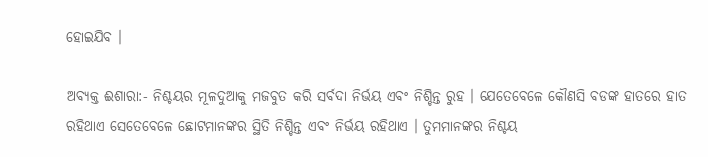ହୋଇଯିବ ।

ଅବ୍ୟକ୍ତ ଈଶାରା:- ନିଶ୍ଚୟର ମୂଳଦୁଆକୁ ମଜବୁତ କରି ସର୍ବଦା ନିର୍ଭୟ ଏବଂ ନିଶ୍ଚିନ୍ତ ରୁହ । ଯେତେବେଳେ କୌଣସି ବଡଙ୍କ ହାତରେ ହାତ ରହିଥାଏ ସେତେବେଳେ ଛୋଟମାନଙ୍କର ସ୍ଥିତି ନିଶ୍ଚିନ୍ତ ଏବଂ ନିର୍ଭୟ ରହିଥାଏ । ତୁମମାନଙ୍କର ନିଶ୍ଚୟ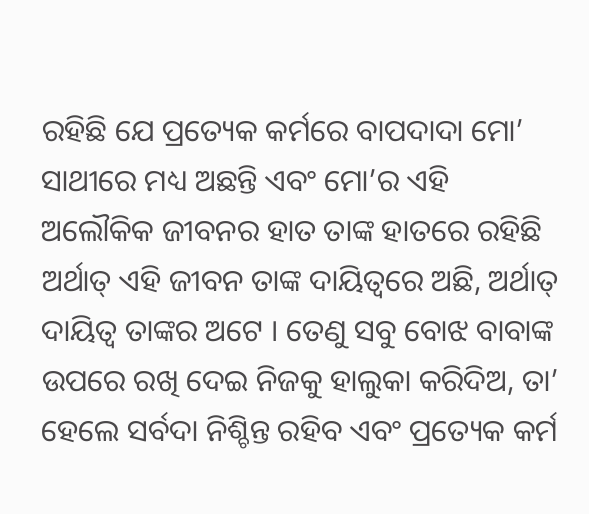ରହିଛି ଯେ ପ୍ରତ୍ୟେକ କର୍ମରେ ବାପଦାଦା ମୋ’ ସାଥୀରେ ମଧ୍ୟ ଅଛନ୍ତି ଏବଂ ମୋ’ର ଏହି ଅଲୌକିକ ଜୀବନର ହାତ ତାଙ୍କ ହାତରେ ରହିଛି ଅର୍ଥାତ୍ ଏହି ଜୀବନ ତାଙ୍କ ଦାୟିତ୍ୱରେ ଅଛି, ଅର୍ଥାତ୍ ଦାୟିତ୍ୱ ତାଙ୍କର ଅଟେ । ତେଣୁ ସବୁ ବୋଝ ବାବାଙ୍କ ଉପରେ ରଖି ଦେଇ ନିଜକୁ ହାଲୁକା କରିଦିଅ, ତା’ ହେଲେ ସର୍ବଦା ନିଶ୍ଚିନ୍ତ ରହିବ ଏବଂ ପ୍ରତ୍ୟେକ କର୍ମ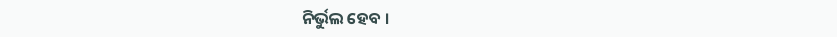ନିର୍ଭୁଲ ହେବ ।